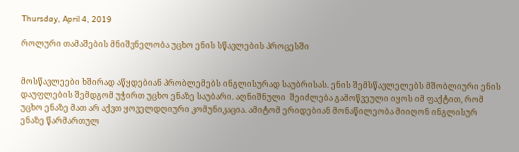Thursday, April 4, 2019

როლური თამაშების მნიშვნელობა უცხო ენის სწავლების პროცესში


მოსწავლეები ხშირად აწყდებიან პრობლემებს ინგლისურად საუბრისას. ენის შემსწავლელებს მშობლიური ენის დაუფლების შემდგომ უჭირთ უცხო ენაზე საუბარი. აღნიშნული  შეიძლება გამოწვეული იყოს იმ ფაქტით, რომ უცხო ენაზე მათ არ აქვთ ყოველდღიური კომუნიკაცია. ამიტომ ერიდებიან მონაწილეობა მიიღონ ინგლისურ ენაზე წარმართულ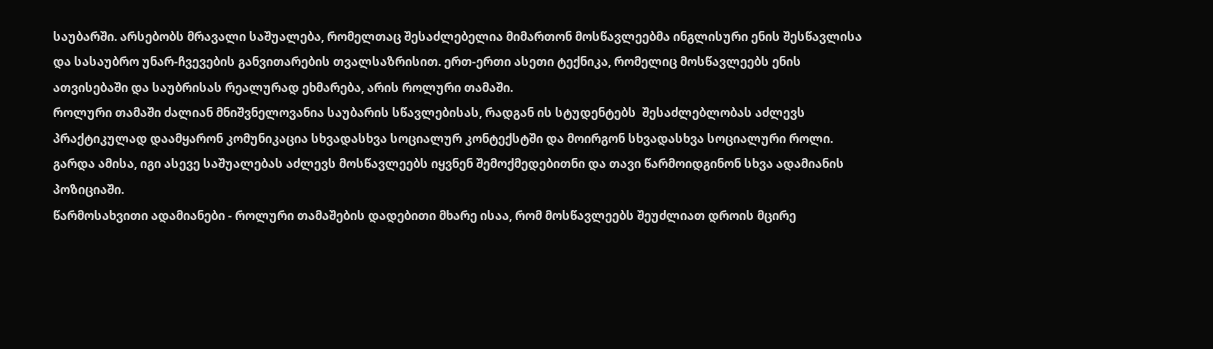საუბარში. არსებობს მრავალი საშუალება, რომელთაც შესაძლებელია მიმართონ მოსწავლეებმა ინგლისური ენის შესწავლისა და სასაუბრო უნარ-ჩვევების განვითარების თვალსაზრისით. ერთ-ერთი ასეთი ტექნიკა, რომელიც მოსწავლეებს ენის ათვისებაში და საუბრისას რეალურად ეხმარება, არის როლური თამაში.
როლური თამაში ძალიან მნიშვნელოვანია საუბარის სწავლებისას, რადგან ის სტუდენტებს  შესაძლებლობას აძლევს პრაქტიკულად დაამყარონ კომუნიკაცია სხვადასხვა სოციალურ კონტექსტში და მოირგონ სხვადასხვა სოციალური როლი. გარდა ამისა, იგი ასევე საშუალებას აძლევს მოსწავლეებს იყვნენ შემოქმედებითნი და თავი წარმოიდგინონ სხვა ადამიანის პოზიციაში.
წარმოსახვითი ადამიანები - როლური თამაშების დადებითი მხარე ისაა, რომ მოსწავლეებს შეუძლიათ დროის მცირე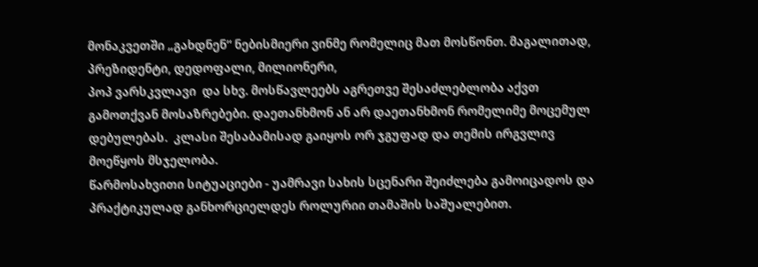მონაკვეთში „გახდნენ“ ნებისმიერი ვინმე რომელიც მათ მოსწონთ. მაგალითად, პრეზიდენტი, დედოფალი, მილიონერი,
პოპ ვარსკვლავი  და სხვ. მოსწავლეებს აგრეთვე შესაძლებლობა აქვთ გამოთქვან მოსაზრებები. დაეთანხმონ ან არ დაეთანხმონ რომელიმე მოცემულ დებულებას.  კლასი შესაბამისად გაიყოს ორ ჯგუფად და თემის ირგვლივ მოეწყოს მსჯელობა.
წარმოსახვითი სიტუაციები - უამრავი სახის სცენარი შეიძლება გამოიცადოს და პრაქტიკულად განხორციელდეს როლურიი თამაშის საშუალებით.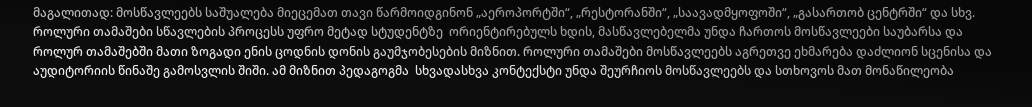მაგალითად: მოსწავლეებს საშუალება მიეცემათ თავი წარმოიდგინონ „აეროპორტში“, „რესტორანში“, „საავადმყოფოში“, „გასართობ ცენტრში“ და სხვ.
როლური თამაშები სწავლების პროცესს უფრო მეტად სტუდენტზე  ორიენტირებულს ხდის, მასწავლებელმა უნდა ჩართოს მოსწავლეები საუბარსა და როლურ თამაშებში მათი ზოგადი ენის ცოდნის დონის გაუმჯობესების მიზნით. როლური თამაშები მოსწავლეებს აგრეთვე ეხმარება დაძლიონ სცენისა და აუდიტორიის წინაშე გამოსვლის შიში. ამ მიზნით პედაგოგმა  სხვადასხვა კონტექსტი უნდა შეურჩიოს მოსწავლეებს და სთხოვოს მათ მონაწილეობა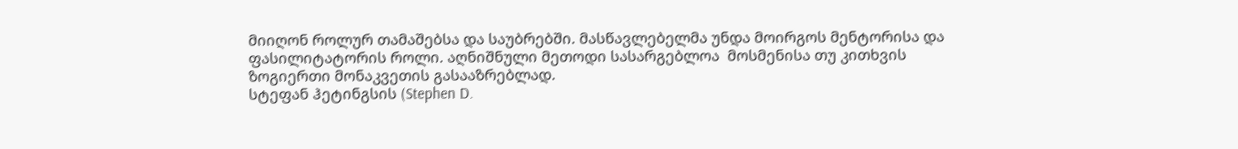მიიღონ როლურ თამაშებსა და საუბრებში. მასწავლებელმა უნდა მოირგოს მენტორისა და ფასილიტატორის როლი. აღნიშნული მეთოდი სასარგებლოა  მოსმენისა თუ კითხვის ზოგიერთი მონაკვეთის გასააზრებლად.
სტეფან ჰეტინგსის (Stephen D.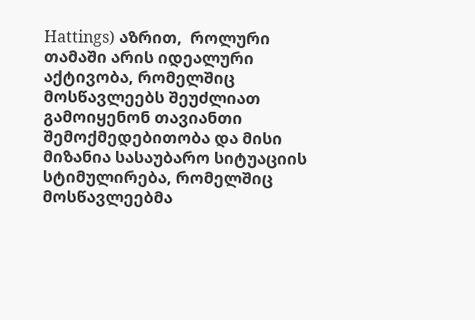Hattings) აზრით,  როლური თამაში არის იდეალური აქტივობა, რომელშიც მოსწავლეებს შეუძლიათ გამოიყენონ თავიანთი შემოქმედებითობა და მისი მიზანია სასაუბარო სიტუაციის სტიმულირება, რომელშიც მოსწავლეებმა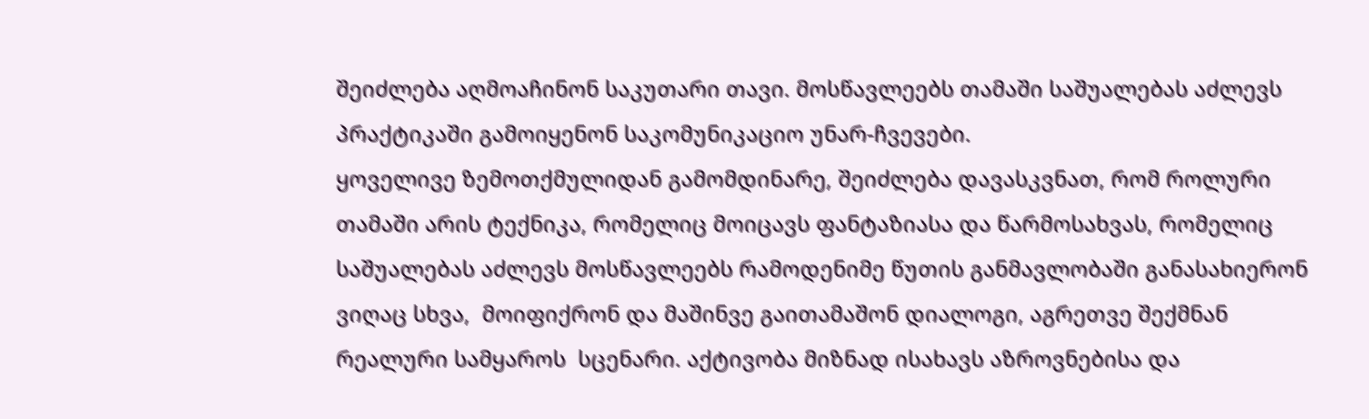შეიძლება აღმოაჩინონ საკუთარი თავი. მოსწავლეებს თამაში საშუალებას აძლევს  პრაქტიკაში გამოიყენონ საკომუნიკაციო უნარ-ჩვევები.
ყოველივე ზემოთქმულიდან გამომდინარე, შეიძლება დავასკვნათ, რომ როლური თამაში არის ტექნიკა, რომელიც მოიცავს ფანტაზიასა და წარმოსახვას, რომელიც საშუალებას აძლევს მოსწავლეებს რამოდენიმე წუთის განმავლობაში განასახიერონ ვიღაც სხვა,  მოიფიქრონ და მაშინვე გაითამაშონ დიალოგი, აგრეთვე შექმნან რეალური სამყაროს  სცენარი. აქტივობა მიზნად ისახავს აზროვნებისა და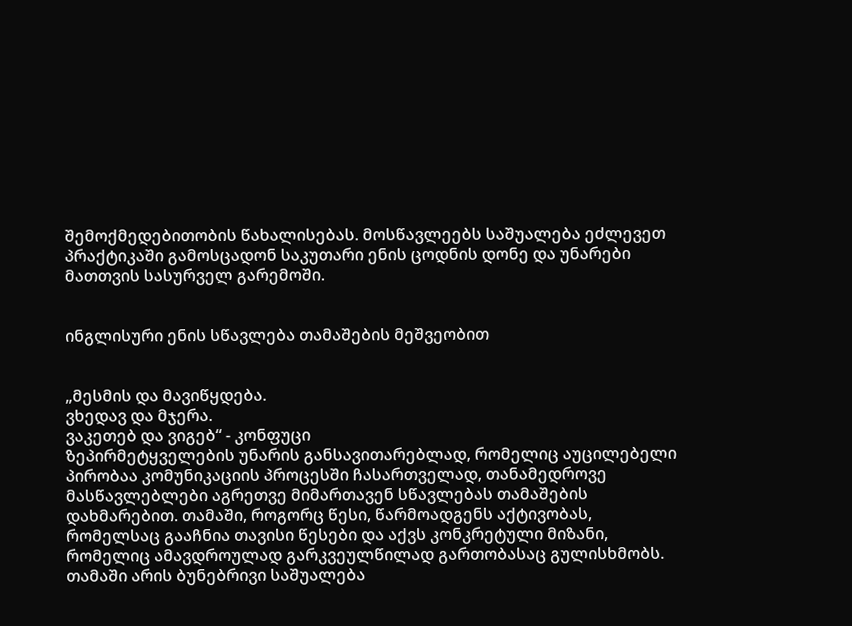შემოქმედებითობის წახალისებას. მოსწავლეებს საშუალება ეძლევეთ პრაქტიკაში გამოსცადონ საკუთარი ენის ცოდნის დონე და უნარები მათთვის სასურველ გარემოში.


ინგლისური ენის სწავლება თამაშების მეშვეობით


„მესმის და მავიწყდება.
ვხედავ და მჯერა.
ვაკეთებ და ვიგებ“ - კონფუცი
ზეპირმეტყველების უნარის განსავითარებლად, რომელიც აუცილებელი პირობაა კომუნიკაციის პროცესში ჩასართველად, თანამედროვე მასწავლებლები აგრეთვე მიმართავენ სწავლებას თამაშების დახმარებით. თამაში, როგორც წესი, წარმოადგენს აქტივობას, რომელსაც გააჩნია თავისი წესები და აქვს კონკრეტული მიზანი, რომელიც ამავდროულად გარკვეულწილად გართობასაც გულისხმობს. თამაში არის ბუნებრივი საშუალება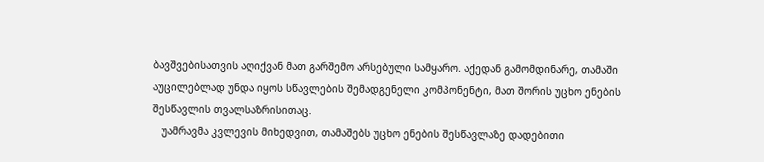ბავშვებისათვის აღიქვან მათ გარშემო არსებული სამყარო. აქედან გამომდინარე, თამაში აუცილებლად უნდა იყოს სწავლების შემადგენელი კომპონენტი, მათ შორის უცხო ენების შესწავლის თვალსაზრისითაც.
   უამრავმა კვლევის მიხედვით, თამაშებს უცხო ენების შესწავლაზე დადებითი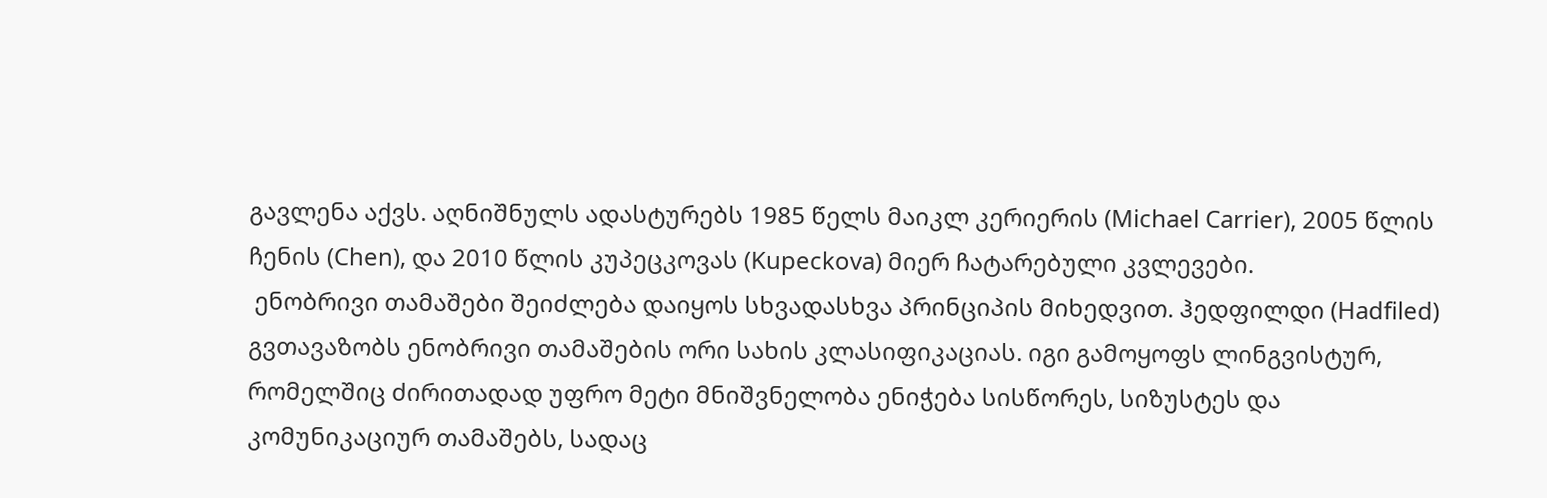გავლენა აქვს. აღნიშნულს ადასტურებს 1985 წელს მაიკლ კერიერის (Michael Carrier), 2005 წლის ჩენის (Chen), და 2010 წლის კუპეცკოვას (Kupeckova) მიერ ჩატარებული კვლევები.
 ენობრივი თამაშები შეიძლება დაიყოს სხვადასხვა პრინციპის მიხედვით. ჰედფილდი (Hadfiled) გვთავაზობს ენობრივი თამაშების ორი სახის კლასიფიკაციას. იგი გამოყოფს ლინგვისტურ, რომელშიც ძირითადად უფრო მეტი მნიშვნელობა ენიჭება სისწორეს, სიზუსტეს და  კომუნიკაციურ თამაშებს, სადაც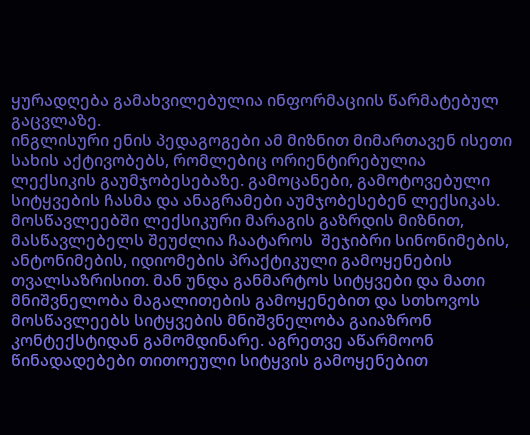ყურადღება გამახვილებულია ინფორმაციის წარმატებულ გაცვლაზე.
ინგლისური ენის პედაგოგები ამ მიზნით მიმართავენ ისეთი სახის აქტივობებს, რომლებიც ორიენტირებულია  ლექსიკის გაუმჯობესებაზე. გამოცანები, გამოტოვებული სიტყვების ჩასმა და ანაგრამები აუმჯობესებენ ლექსიკას. მოსწავლეებში ლექსიკური მარაგის გაზრდის მიზნით, მასწავლებელს შეუძლია ჩაატაროს  შეჯიბრი სინონიმების, ანტონიმების, იდიომების პრაქტიკული გამოყენების თვალსაზრისით. მან უნდა განმარტოს სიტყვები და მათი მნიშვნელობა მაგალითების გამოყენებით და სთხოვოს მოსწავლეებს სიტყვების მნიშვნელობა გაიაზრონ  კონტექსტიდან გამომდინარე. აგრეთვე აწარმოონ წინადადებები თითოეული სიტყვის გამოყენებით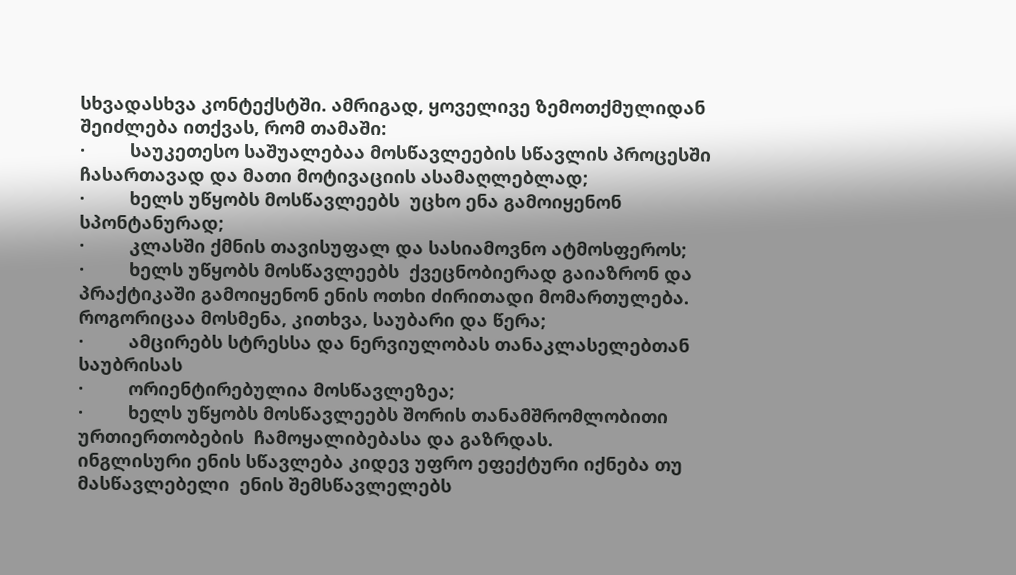სხვადასხვა კონტექსტში. ამრიგად, ყოველივე ზემოთქმულიდან შეიძლება ითქვას, რომ თამაში:
·         საუკეთესო საშუალებაა მოსწავლეების სწავლის პროცესში ჩასართავად და მათი მოტივაციის ასამაღლებლად;
·         ხელს უწყობს მოსწავლეებს  უცხო ენა გამოიყენონ სპონტანურად;
·         კლასში ქმნის თავისუფალ და სასიამოვნო ატმოსფეროს;
·         ხელს უწყობს მოსწავლეებს  ქვეცნობიერად გაიაზრონ და პრაქტიკაში გამოიყენონ ენის ოთხი ძირითადი მომართულება. როგორიცაა მოსმენა, კითხვა, საუბარი და წერა;
·         ამცირებს სტრესსა და ნერვიულობას თანაკლასელებთან საუბრისას
·         ორიენტირებულია მოსწავლეზეა;
·         ხელს უწყობს მოსწავლეებს შორის თანამშრომლობითი ურთიერთობების  ჩამოყალიბებასა და გაზრდას.
ინგლისური ენის სწავლება კიდევ უფრო ეფექტური იქნება თუ მასწავლებელი  ენის შემსწავლელებს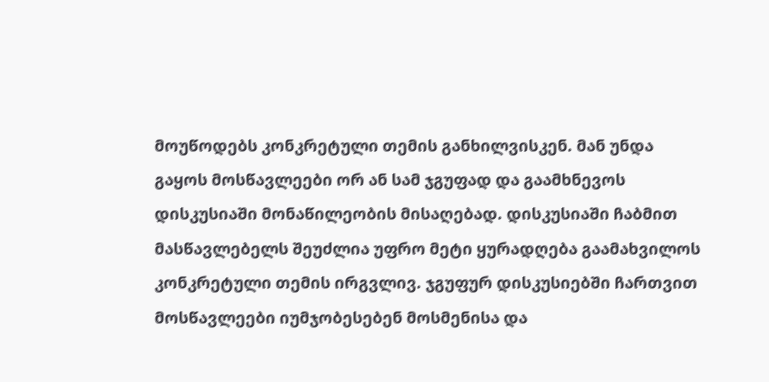მოუწოდებს კონკრეტული თემის განხილვისკენ. მან უნდა გაყოს მოსწავლეები ორ ან სამ ჯგუფად და გაამხნევოს დისკუსიაში მონაწილეობის მისაღებად. დისკუსიაში ჩაბმით მასწავლებელს შეუძლია უფრო მეტი ყურადღება გაამახვილოს კონკრეტული თემის ირგვლივ. ჯგუფურ დისკუსიებში ჩართვით მოსწავლეები იუმჯობესებენ მოსმენისა და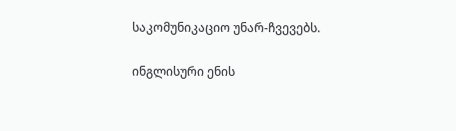საკომუნიკაციო უნარ-ჩვევებს.

ინგლისური ენის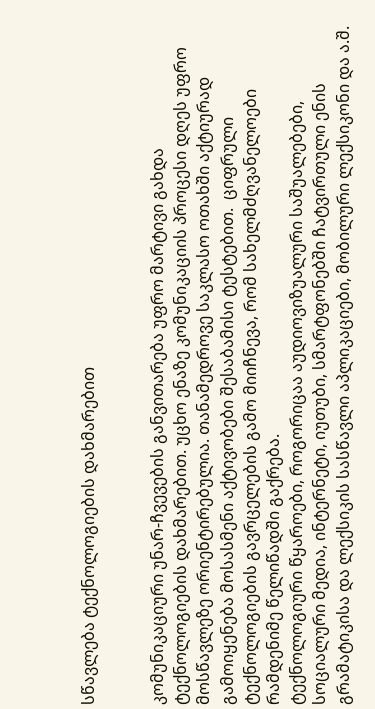სწავლება ტექნოლოგიების დახმარებით


კომუნიკაციური უნარ-ჩვევების განვითარება უფრო მარტივი გახდა ტექნოლოგიების დახმარებით. უცხო ენაზე კომუნიკაციის პროცესი დღეს უფრო მოსწავლეზე ორიენტირებულია. თანამედროვე საკლასო ოთახში აქტიურად გამოიყენება მოსასმენი აქტივობები შესაბამისი ტესტებით.  ციფრული ტექნოლოგიების გავრცელების გამო მიიჩნევა, რომ სახელმძღვანელოები რამდენიმე წელიწადში გაქრება.
ტექნოლოგიური წყაროები, როგორიცაა აუდიოვიზუალური საშუალებები, სოციალური მედია, ინტერნეტი, იუთუბი, სმარტფონებში ჩატვირთული ენის გრამატიკისა და ლექსიკის სასწავლი აპლიკაციები, მობილური ლექსიკონი და ა.შ.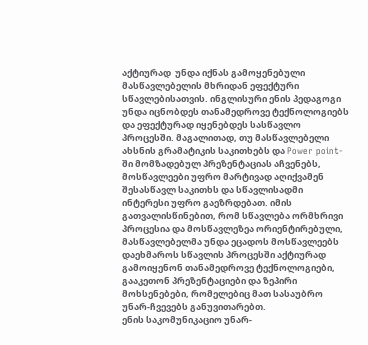აქტიურად  უნდა იქნას გამოყენებული მასწავლებელის მხრიდან ეფექტური სწავლებისათვის. ინგლისური ენის პედაგოგი უნდა იცნობდეს თანამედროვე ტექნოლოგიებს და ეფექტურად იყენებდეს სასწავლო პროცესში. მაგალითად, თუ მასწავლებელი ახსნის გრამატიკის საკითხებს და Power point-ში მომზადებულ პრეზენტაციას აჩვენებს, მოსწავლეები უფრო მარტივად აღიქვამენ შესასწავლ საკითხს და სწავლისადმი ინტერესი უფრო გაეზრდებათ. იმის გათვალისწინებით, რომ სწავლება ორმხრივი პროცესია და მოსწავლეზეა ორიენტირებული, მასწავლებელმა უნდა ეცადოს მოსწავლეებს დაეხმაროს სწავლის პროცესში აქტიურად გამოიყენონ თანამედროვე ტექნოლოგიები, გააკეთონ პრეზენტაციები და ზეპირი მოხსენებები, რომელებიც მათ სასაუბრო უნარ-ჩვევებს განუვითარებთ.
ენის საკომუნიკაციო უნარ-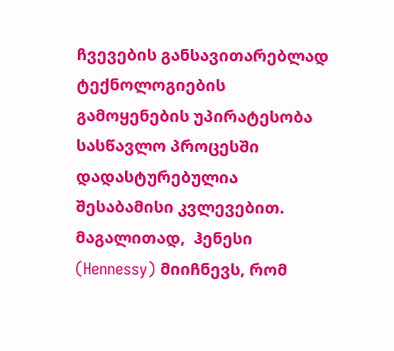ჩვევების განსავითარებლად ტექნოლოგიების გამოყენების უპირატესობა სასწავლო პროცესში დადასტურებულია შესაბამისი კვლევებით.  მაგალითად,  ჰენესი (Hennessy) მიიჩნევს, რომ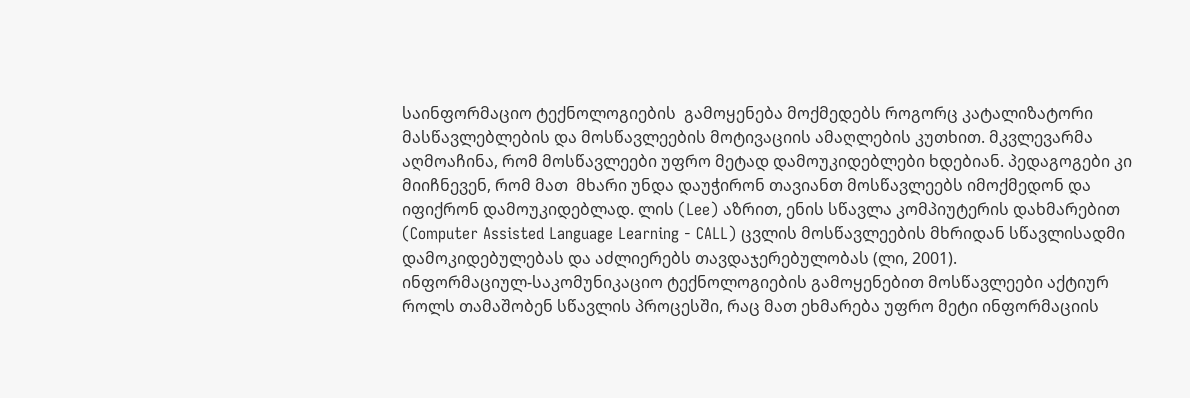საინფორმაციო ტექნოლოგიების  გამოყენება მოქმედებს როგორც კატალიზატორი მასწავლებლების და მოსწავლეების მოტივაციის ამაღლების კუთხით. მკვლევარმა აღმოაჩინა, რომ მოსწავლეები უფრო მეტად დამოუკიდებლები ხდებიან. პედაგოგები კი მიიჩნევენ, რომ მათ  მხარი უნდა დაუჭირონ თავიანთ მოსწავლეებს იმოქმედონ და იფიქრონ დამოუკიდებლად. ლის (Lee) აზრით, ენის სწავლა კომპიუტერის დახმარებით (Computer Assisted Language Learning - CALL) ცვლის მოსწავლეების მხრიდან სწავლისადმი დამოკიდებულებას და აძლიერებს თავდაჯერებულობას (ლი, 2001).
ინფორმაციულ-საკომუნიკაციო ტექნოლოგიების გამოყენებით მოსწავლეები აქტიურ როლს თამაშობენ სწავლის პროცესში, რაც მათ ეხმარება უფრო მეტი ინფორმაციის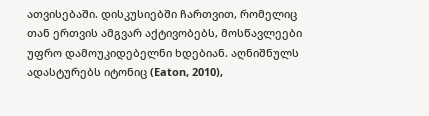ათვისებაში. დისკუსიებში ჩართვით, რომელიც თან ერთვის ამგვარ აქტივობებს, მოსწავლეები უფრო დამოუკიდებელნი ხდებიან. აღნიშნულს ადასტურებს იტონიც (Eaton, 2010),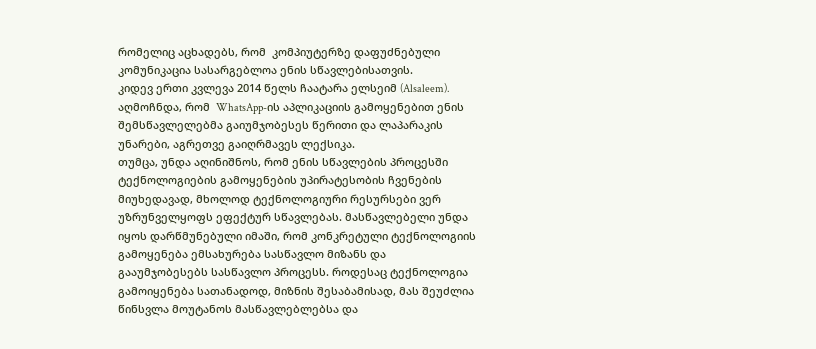რომელიც აცხადებს, რომ  კომპიუტერზე დაფუძნებული კომუნიკაცია სასარგებლოა ენის სწავლებისათვის.
კიდევ ერთი კვლევა 2014 წელს ჩაატარა ელსეიმ (Alsaleem). აღმოჩნდა, რომ  WhatsApp-ის აპლიკაციის გამოყენებით ენის შემსწავლელებმა გაიუმჯობესეს წერითი და ლაპარაკის უნარები, აგრეთვე გაიღრმავეს ლექსიკა.
თუმცა, უნდა აღინიშნოს, რომ ენის სწავლების პროცესში ტექნოლოგიების გამოყენების უპირატესობის ჩვენების მიუხედავად, მხოლოდ ტექნოლოგიური რესურსები ვერ უზრუნველყოფს ეფექტურ სწავლებას. მასწავლებელი უნდა იყოს დარწმუნებული იმაში, რომ კონკრეტული ტექნოლოგიის გამოყენება ემსახურება სასწავლო მიზანს და გააუმჯობესებს სასწავლო პროცესს. როდესაც ტექნოლოგია გამოიყენება სათანადოდ, მიზნის შესაბამისად, მას შეუძლია წინსვლა მოუტანოს მასწავლებლებსა და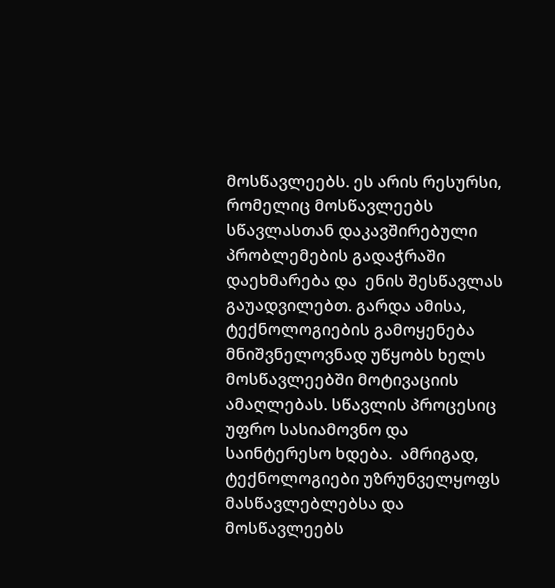მოსწავლეებს. ეს არის რესურსი, რომელიც მოსწავლეებს სწავლასთან დაკავშირებული პრობლემების გადაჭრაში დაეხმარება და  ენის შესწავლას გაუადვილებთ. გარდა ამისა, ტექნოლოგიების გამოყენება მნიშვნელოვნად უწყობს ხელს მოსწავლეებში მოტივაციის ამაღლებას. სწავლის პროცესიც უფრო სასიამოვნო და საინტერესო ხდება.  ამრიგად, ტექნოლოგიები უზრუნველყოფს მასწავლებლებსა და მოსწავლეებს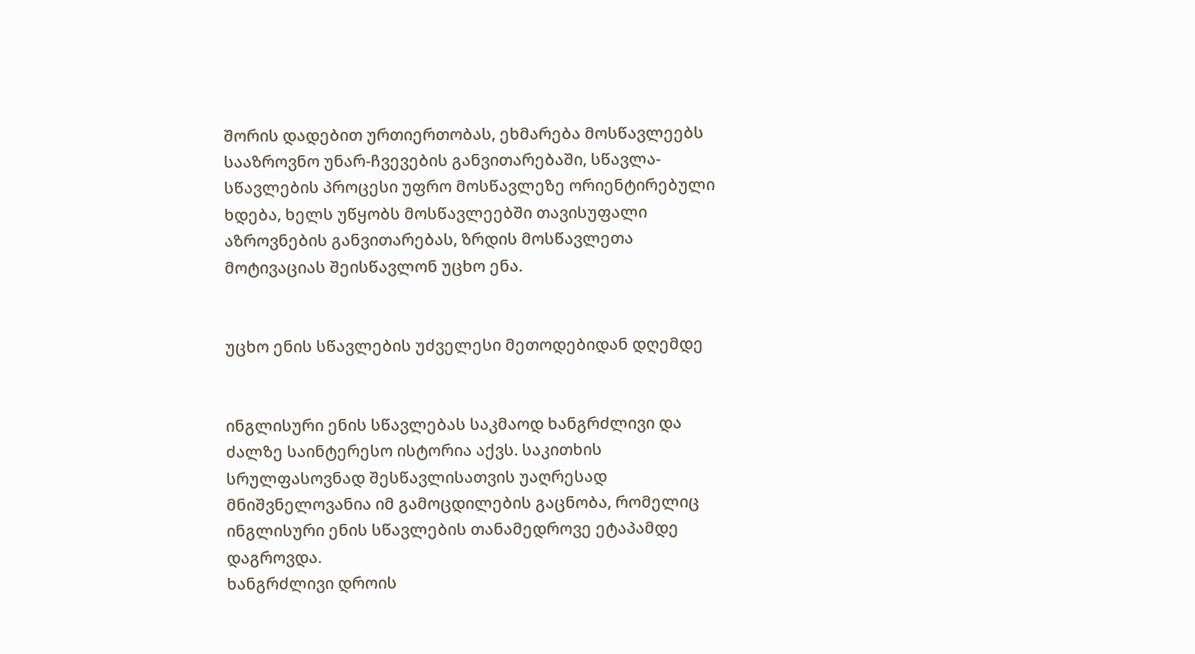შორის დადებით ურთიერთობას, ეხმარება მოსწავლეებს სააზროვნო უნარ-ჩვევების განვითარებაში, სწავლა-სწავლების პროცესი უფრო მოსწავლეზე ორიენტირებული ხდება, ხელს უწყობს მოსწავლეებში თავისუფალი აზროვნების განვითარებას, ზრდის მოსწავლეთა მოტივაციას შეისწავლონ უცხო ენა.


უცხო ენის სწავლების უძველესი მეთოდებიდან დღემდე


ინგლისური ენის სწავლებას საკმაოდ ხანგრძლივი და ძალზე საინტერესო ისტორია აქვს. საკითხის სრულფასოვნად შესწავლისათვის უაღრესად  მნიშვნელოვანია იმ გამოცდილების გაცნობა, რომელიც ინგლისური ენის სწავლების თანამედროვე ეტაპამდე დაგროვდა.
ხანგრძლივი დროის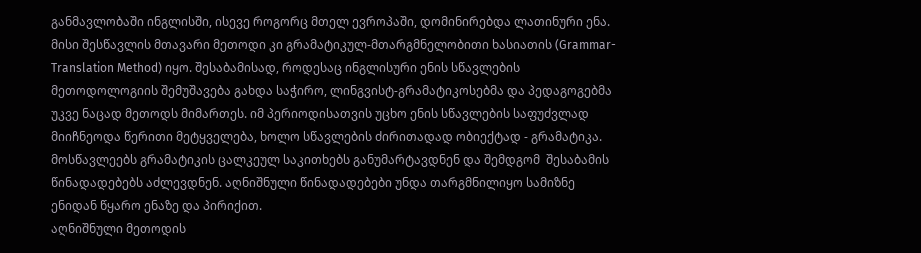განმავლობაში ინგლისში, ისევე როგორც მთელ ევროპაში, დომინირებდა ლათინური ენა. მისი შესწავლის მთავარი მეთოდი კი გრამატიკულ-მთარგმნელობითი ხასიათის (Grammar-Translation Method) იყო. შესაბამისად, როდესაც ინგლისური ენის სწავლების მეთოდოლოგიის შემუშავება გახდა საჭირო, ლინგვისტ-გრამატიკოსებმა და პედაგოგებმა უკვე ნაცად მეთოდს მიმართეს. იმ პერიოდისათვის უცხო ენის სწავლების საფუძვლად მიიჩნეოდა წერითი მეტყველება, ხოლო სწავლების ძირითადად ობიექტად - გრამატიკა. მოსწავლეებს გრამატიკის ცალკეულ საკითხებს განუმარტავდნენ და შემდგომ  შესაბამის წინადადებებს აძლევდნენ. აღნიშნული წინადადებები უნდა თარგმნილიყო სამიზნე ენიდან წყარო ენაზე და პირიქით.
აღნიშნული მეთოდის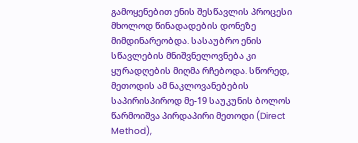გამოყენებით ენის შესწავლის პროცესი მხოლოდ წინადადების დონეზე მიმდინარეობდა. სასაუბრო ენის სწავლების მნიშვნელოვნება კი ყურადღების მიღმა რჩებოდა. სწორედ, მეთოდის ამ ნაკლოვანებების საპირისპიროდ მე-19 საუკუნის ბოლოს წარმოიშვა პირდაპირი მეთოდი (Direct Method),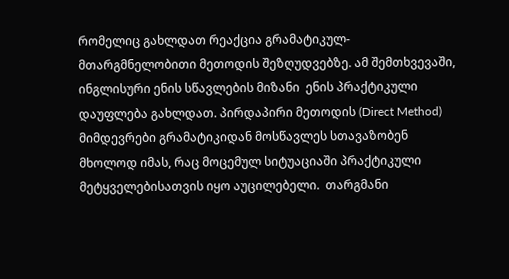რომელიც გახლდათ რეაქცია გრამატიკულ-მთარგმნელობითი მეთოდის შეზღუდვებზე. ამ შემთხვევაში, ინგლისური ენის სწავლების მიზანი  ენის პრაქტიკული დაუფლება გახლდათ. პირდაპირი მეთოდის (Direct Method) მიმდევრები გრამატიკიდან მოსწავლეს სთავაზობენ  მხოლოდ იმას, რაც მოცემულ სიტუაციაში პრაქტიკული მეტყველებისათვის იყო აუცილებელი.  თარგმანი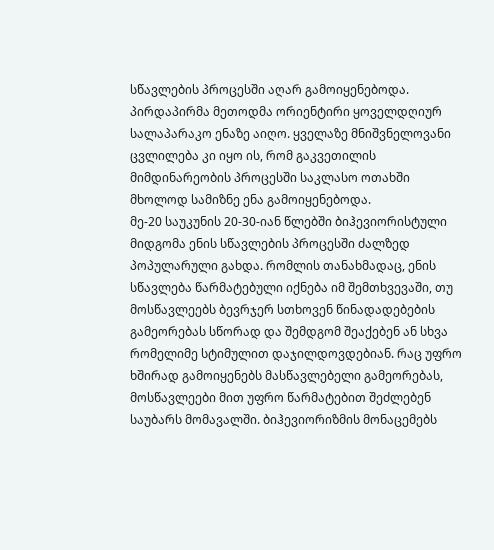სწავლების პროცესში აღარ გამოიყენებოდა. პირდაპირმა მეთოდმა ორიენტირი ყოველდღიურ სალაპარაკო ენაზე აიღო. ყველაზე მნიშვნელოვანი ცვლილება კი იყო ის, რომ გაკვეთილის მიმდინარეობის პროცესში საკლასო ოთახში მხოლოდ სამიზნე ენა გამოიყენებოდა.
მე-20 საუკუნის 20-30-იან წლებში ბიჰევიორისტული მიდგომა ენის სწავლების პროცესში ძალზედ პოპულარული გახდა. რომლის თანახმადაც, ენის სწავლება წარმატებული იქნება იმ შემთხვევაში, თუ მოსწავლეებს ბევრჯერ სთხოვენ წინადადებების გამეორებას სწორად და შემდგომ შეაქებენ ან სხვა რომელიმე სტიმულით დაჯილდოვდებიან. რაც უფრო ხშირად გამოიყენებს მასწავლებელი გამეორებას, მოსწავლეები მით უფრო წარმატებით შეძლებენ საუბარს მომავალში. ბიჰევიორიზმის მონაცემებს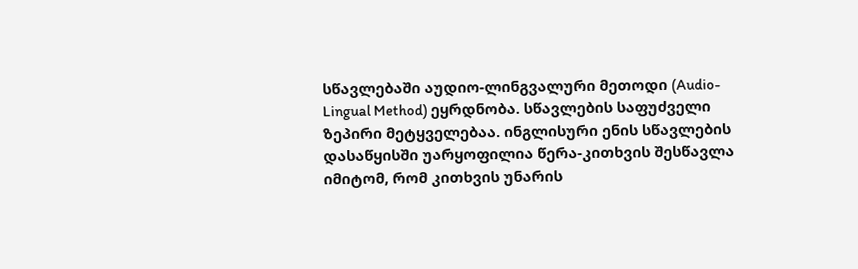სწავლებაში აუდიო-ლინგვალური მეთოდი (Audio-Lingual Method) ეყრდნობა. სწავლების საფუძველი ზეპირი მეტყველებაა. ინგლისური ენის სწავლების დასაწყისში უარყოფილია წერა-კითხვის შესწავლა იმიტომ, რომ კითხვის უნარის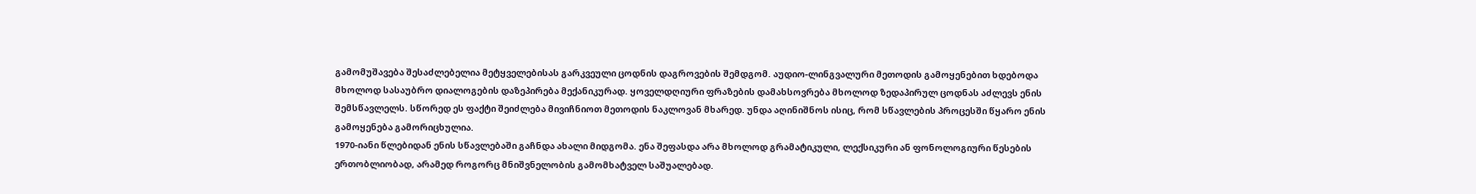გამომუშავება შესაძლებელია მეტყველებისას გარკვეული ცოდნის დაგროვების შემდგომ. აუდიო-ლინგვალური მეთოდის გამოყენებით ხდებოდა მხოლოდ სასაუბრო დიალოგების დაზეპირება მექანიკურად. ყოველდღიური ფრაზების დამახსოვრება მხოლოდ ზედაპირულ ცოდნას აძლევს ენის შემსწავლელს. სწორედ ეს ფაქტი შეიძლება მივიჩნიოთ მეთოდის ნაკლოვან მხარედ. უნდა აღინიშნოს ისიც, რომ სწავლების პროცესში წყარო ენის გამოყენება გამორიცხულია.
1970-იანი წლებიდან ენის სწავლებაში გაჩნდა ახალი მიდგომა. ენა შეფასდა არა მხოლოდ გრამატიკული, ლექსიკური ან ფონოლოგიური წესების ერთობლიობად, არამედ როგორც მნიშვნელობის გამომხატველ საშუალებად.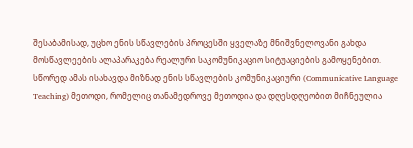შესაბამისად, უცხო ენის სწავლების პროცესში ყველაზე მნიშვნელოვანი გახდა მოსწავლეების ალაპარაკება რეალური საკომუნიკაციო სიტუაციების გამოყენებით. სწორედ ამას ისახავდა მიზნად ენის სწავლების კომუნიკაციური (Communicative Language Teaching) მეთოდი, რომელიც თანამედროვე მეთოდია და დღესდღეობით მიჩნეულია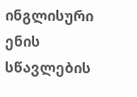ინგლისური ენის სწავლების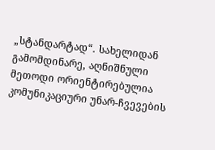„სტანდარტად“. სახელიდან გამომდინარე, აღნიშნული მეთოდი ორიენტირებულია კომუნიკაციური უნარ-ჩვევების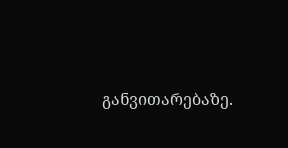განვითარებაზე.